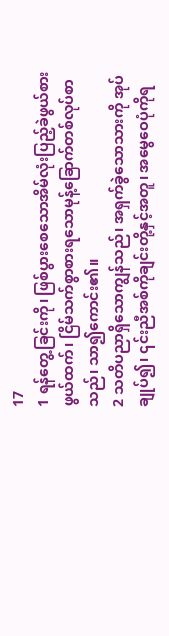17
1 ရန်တွေ့ခြင်းကို၊ ဖြစ်ပွားစေသောအိမ်လုံးပြည့်ခဲဖွယ်စားဖွယ်ထက်၊ ငြိမ်သက်စွာစားရသောမုန့်ခြောက်တစ်လုပ်စာသည်၊ သာ၍ကောင်း၏။
2 သတိပညာရှိသောကျွန်သည်၊ အရှက်ခွဲသောသားကို အုပ်ချုပ်၍၊ ၎င်းညီအစ်ကိုချင်းတို့နှင့်အတူ၊ အမွေဝေပုံကိုရ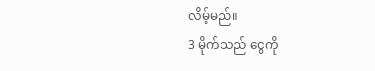လိမ့်မည်။
3 မိုက်သည် ငွေကို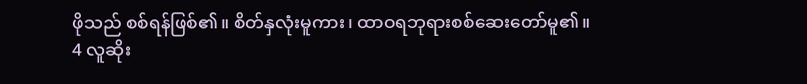ဖိုသည် စစ်ရန်ဖြစ်၏။ စိတ်နှလုံးမူကား၊ ထာဝရဘုရားစစ်ဆေးတော်မူ၏။
4 လူဆိုး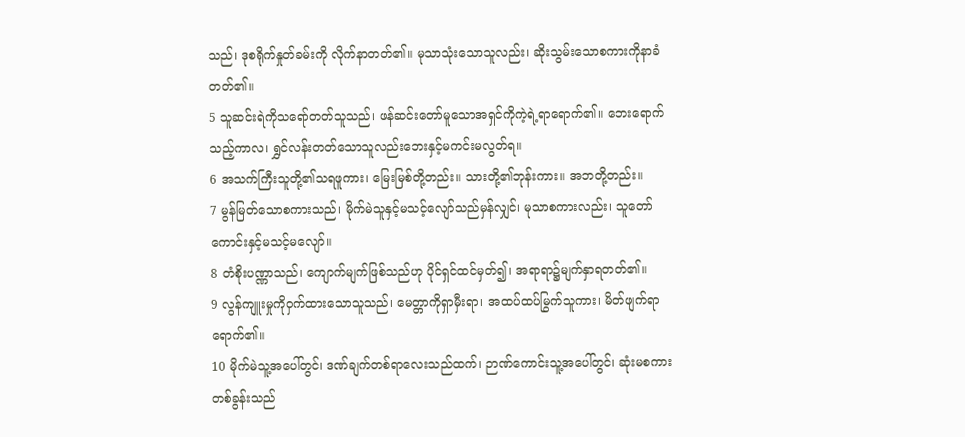သည်၊ ဒုစရိုက်နှုတ်ခမ်းကို လိုက်နာတတ်၏။ မုသာသုံးသောသူလည်း၊ ဆိုးသွမ်းသောစကားကိုနာခံတတ်၏။
5 သူဆင်းရဲကိုသရော်တတ်သူသည်၊ ဖန်ဆင်းတော်မူသောအရှင်ကိုကဲ့ရဲ့ရာရောက်၏။ ဘေးရောက်သည့်ကာလ၊ ရွှင်လန်းတတ်သောသူလည်းဘေးနှင့်မကင်းမလွတ်ရ။
6 အသက်ကြီးသူတို့၏သရဖူကား၊ မြေးမြစ်တို့တည်း။ သားတို့၏ဘုန်းကား။ အဘတို့တည်း။
7 မွန်မြတ်သောစကားသည်၊ မိုက်မဲသူနှင့်မသင့်လျော်သည်မှန်လျှင်၊ မုသာစကားလည်း၊ သူတော်ကောင်းနှင့်မသင့်မလျော်။
8 တံစိုးပဏ္ဏာသည်၊ ကျောက်မျက်ဖြစ်သည်ဟု ပိုင်ရှင်ထင်မှတ်၍၊ အရာရာ၌မျက်နှာရတတ်၏။
9 လွန်ကျူးမှုကိုဝှက်ထားသောသူသည်၊ မေတ္တာကိုရှာမှီးရာ၊ အထပ်ထပ်မြွက်သူကား၊ မိတ်ဖျက်ရာရောက်၏။
10 မိုက်မဲသူ့အပေါ်တွင်၊ ဒဏ်ချက်တစ်ရာလေးသည်ထက်၊ ဉာဏ်ကောင်းသူ့အပေါ်တွင်၊ ဆုံးမစကားတစ်ခွန်းသည်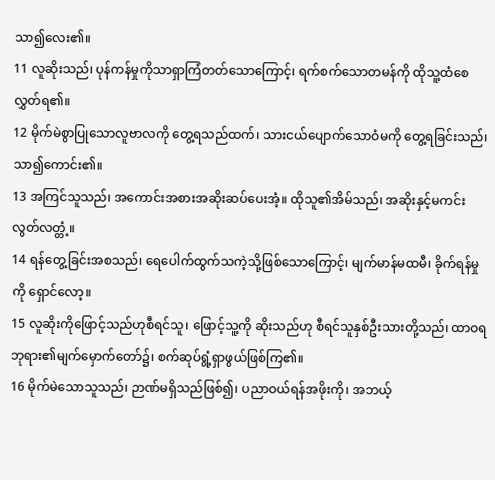သာ၍လေး၏။
11 လူဆိုးသည်၊ ပုန်ကန်မှုကိုသာရှာကြံတတ်သောကြောင့်၊ ရက်စက်သောတမန်ကို ထိုသူ့ထံစေလွှတ်ရ၏။
12 မိုက်မဲစွာပြုသောလူဗာလကို တွေ့ရသည်ထက်၊ သားငယ်ပျောက်သောဝံမကို တွေ့ရခြင်းသည်၊ သာ၍ကောင်း၏။
13 အကြင်သူသည်၊ အကောင်းအစားအဆိုးဆပ်ပေးအံ့။ ထိုသူ၏အိမ်သည်၊ အဆိုးနှင့်မကင်းလွတ်လတ္တံ့။
14 ရန်တွေ့ခြင်းအစသည်၊ ရေပေါက်ထွက်သကဲ့သို့ဖြစ်သောကြောင့်၊ မျက်မာန်မထမီ၊ ခိုက်ရန်မှုကို ရှောင်လော့။
15 လူဆိုးကိုဖြောင့်သည်ဟုစီရင်သူ၊ ဖြောင့်သူ့ကို ဆိုးသည်ဟု စီရင်သူနှစ်ဦးသားတို့သည်၊ ထာဝရဘုရား၏မျက်မှောက်တော်၌၊ စက်ဆုပ်ရွံ့ရှာဖွယ်ဖြစ်ကြ၏။
16 မိုက်မဲသောသူသည်၊ ဉာဏ်မရှိသည်ဖြစ်၍၊ ပညာဝယ်ရန်အဖိုးကို၊ အဘယ့်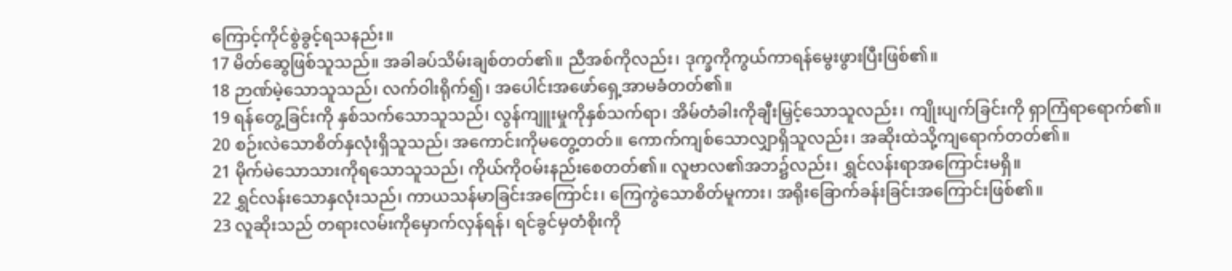ကြောင့်ကိုင်စွဲခွင့်ရသနည်း။
17 မိတ်ဆွေဖြစ်သူသည်။ အခါခပ်သိမ်းချစ်တတ်၏။ ညီအစ်ကိုလည်း၊ ဒုက္ခကိုကွယ်ကာရန်မွေးဖွားပြီးဖြစ်၏။
18 ဉာဏ်မဲ့သောသူသည်၊ လက်ဝါးရိုက်၍၊ အပေါင်းအဖော်ရှေ့အာမခံတတ်၏။
19 ရန်တွေ့ခြင်းကို နှစ်သက်သောသူသည်၊ လွန်ကျူးမှုကိုနှစ်သက်ရာ၊ အိမ်တံခါးကိုချီးမြှင့်သောသူလည်း၊ ကျိုးပျက်ခြင်းကို ရှာကြံရာရောက်၏။
20 စဉ်းလဲသောစိတ်နှလုံးရှိသူသည်၊ အကောင်းကိုမတွေ့တတ်။ ကောက်ကျစ်သောလျှာရှိသူလည်း၊ အဆိုးထဲသို့ကျရောက်တတ်၏။
21 မိုက်မဲသောသားကိုရသောသူသည်၊ ကိုယ်ကိုဝမ်းနည်းစေတတ်၏။ လူဗာလ၏အဘ၌လည်း၊ ရွှင်လန်းရာအကြောင်းမရှိ။
22 ရွှင်လန်းသောနှလုံးသည်၊ ကာယသန်မာခြင်းအကြောင်း၊ ကြေကွဲသောစိတ်မူကား၊ အရိုးခြောက်ခန်းခြင်းအကြောင်းဖြစ်၏။
23 လူဆိုးသည် တရားလမ်းကိုမှောက်လှန်ရန်၊ ရင်ခွင်မှတံစိုးကို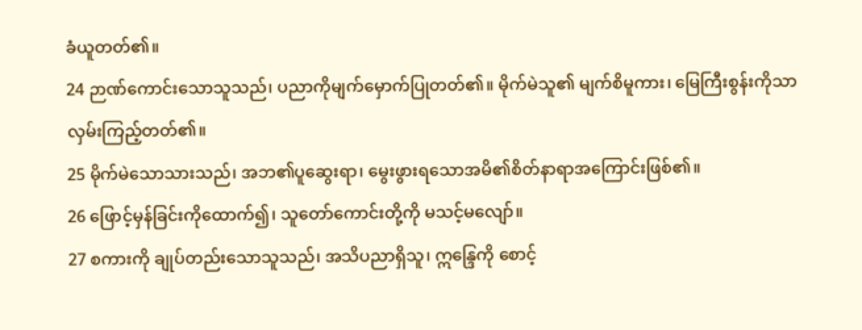ခံယူတတ်၏။
24 ဉာဏ်ကောင်းသောသူသည်၊ ပညာကိုမျက်မှောက်ပြုတတ်၏။ မိုက်မဲသူ၏ မျက်စိမူကား၊ မြေကြီးစွန်းကိုသာလှမ်းကြည့်တတ်၏။
25 မိုက်မဲသောသားသည်၊ အဘ၏ပူဆွေးရာ၊ မွေးဖွားရသောအမိ၏စိတ်နာရာအကြောင်းဖြစ်၏။
26 ဖြောင့်မှန်ခြင်းကိုထောက်၍၊ သူတော်ကောင်းတို့ကို မသင့်မလျော်။
27 စကားကို ချုပ်တည်းသောသူသည်၊ အသိပညာရှိသူ၊ ဣန္ဒြေကို စောင့်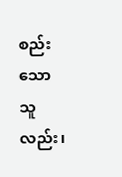စည်းသောသူလည်း၊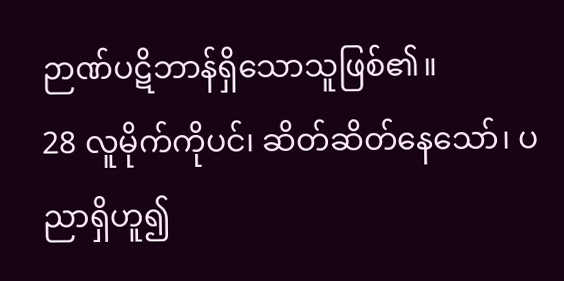ဉာဏ်ပဋိဘာန်ရှိသောသူဖြစ်၏။
28 လူမိုက်ကိုပင်၊ ဆိတ်ဆိတ်နေသော်၊ ပညာရှိဟူ၍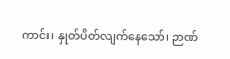ကာင်း၊ နှုတ်ပိတ်လျက်နေသော်၊ ဉာဏ်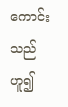ကောင်းသည်ဟူ၍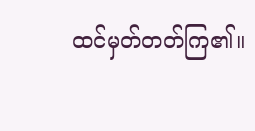ထင်မှတ်တတ်ကြ၏။